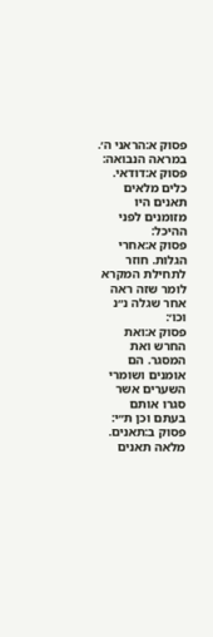פסוק א:הראני ה׳. במראה הנבואה:
פסוק א:דודאי. כלים מלאים תאנים היו מזומנים לפני ההיכל:
פסוק א:אחרי הגלות. חוזר לתחילת המקרא לומר שזה ראה אחר שגלה נ״נ וכו׳:
פסוק א:ואת החרש ואת המסגר. הם אומנים ושומרי השערים אשר סגרו אותם בעתם וכן ת״י:
פסוק ב:תאנים. מלאה תאנים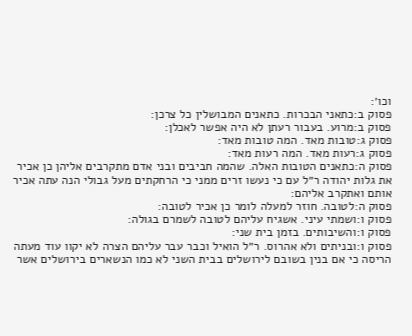וכו׳:
פסוק ב:כתאני הבכרות. כתאנים המבושלין כל צרכן:
פסוק ב:מרוע. בעבור רעתן לא היה אפשר לאכלן:
פסוק ג:טובות מאד. המה טובות מאד:
פסוק ג:רעות מאד. המה רעות מאד:
פסוק ה:כתאנים הטובות האלה. שהמה חביבים ובני אדם מתקרבים אליהן כן אכיר את גלות יהודה ר״ל עם כי נעשו זרים ממני כי הרחקתים מעל גבולי הנה עתה אכיר אותם ואתקרב אליהם:
פסוק ה:לטובה. חוזר למעלה לומר כן אכיר לטובה:
פסוק ו:ושמתי עיני. אשגיח עליהם לטובה לשמרם בגולה:
פסוק ו:והשיבותים. בזמן בית שני:
פסוק ו:ובניתים ולא אהרוס. ר״ל הואיל וכבר עבר עליהם הצרה לא יקוו עוד מעתה הריסה כי אם בנין בשובם לירושלים בבית השני לא כמו הנשארים בירושלים אשר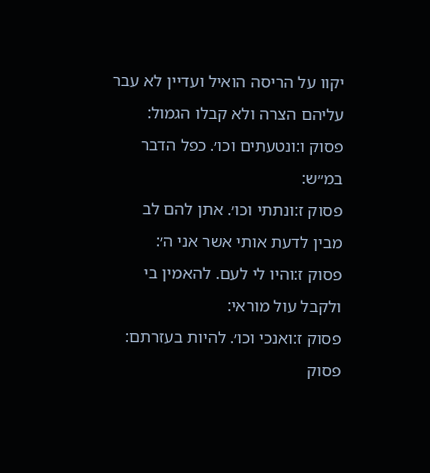יקוו על הריסה הואיל ועדיין לא עבר עליהם הצרה ולא קבלו הגמול:
פסוק ו:ונטעתים וכו׳. כפל הדבר במ״ש:
פסוק ז:ונתתי וכו׳. אתן להם לב מבין לדעת אותי אשר אני ה׳:
פסוק ז:והיו לי לעם. להאמין בי ולקבל עול מוראי:
פסוק ז:ואנכי וכו׳. להיות בעזרתם:
פסוק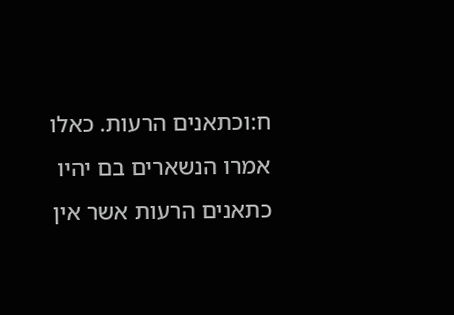ח:וכתאנים הרעות. כאלו אמרו הנשארים בם יהיו כתאנים הרעות אשר אין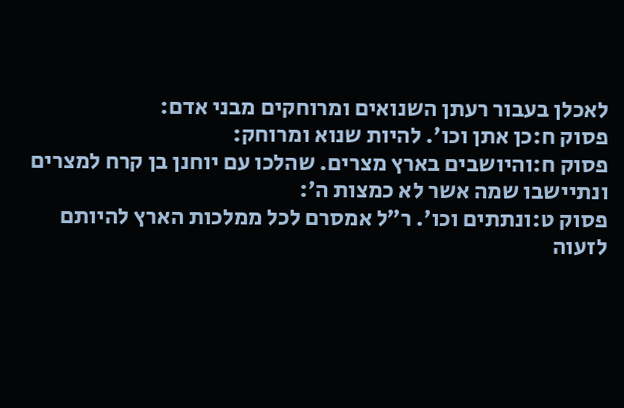לאכלן בעבור רעתן השנואים ומרוחקים מבני אדם:
פסוק ח:כן אתן וכו׳. להיות שנוא ומרוחק:
פסוק ח:והיושבים בארץ מצרים. שהלכו עם יוחנן בן קרח למצרים ונתיישבו שמה אשר לא כמצות ה׳:
פסוק ט:ונתתים וכו׳. ר״ל אמסרם לכל ממלכות הארץ להיותם לזעוה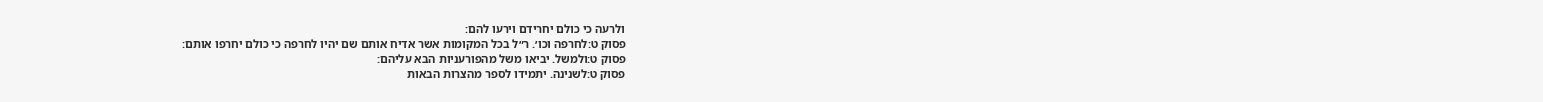ולרעה כי כולם יחרידם וירעו להם:
פסוק ט:לחרפה וכו׳. ר״ל בכל המקומות אשר אדיח אותם שם יהיו לחרפה כי כולם יחרפו אותם:
פסוק ט:ולמשל. יביאו משל מהפורעניות הבא עליהם:
פסוק ט:לשנינה. יתמידו לספר מהצרות הבאות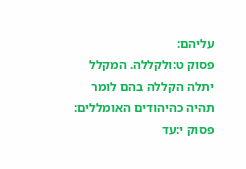עליהם:
פסוק ט:ולקללה. המקלל יתלה הקללה בהם לומר תהיה כהיהודים האומללים:
פסוק י:עד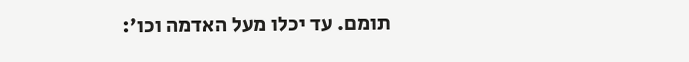תומם. עד יכלו מעל האדמה וכו׳: